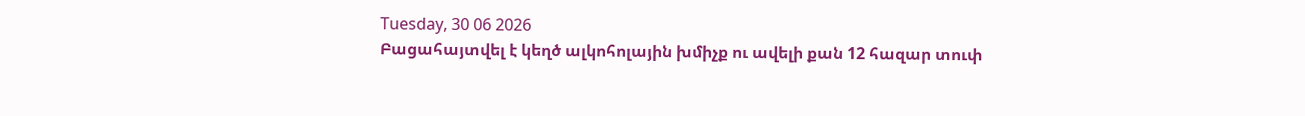Tuesday, 30 06 2026
Բացահայտվել է կեղծ ալկոհոլային խմիչք ու ավելի քան 12 հազար տուփ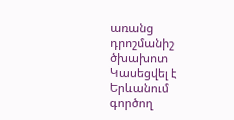առանց դրոշմանիշ ծխախոտ
Կասեցվել է Երևանում գործող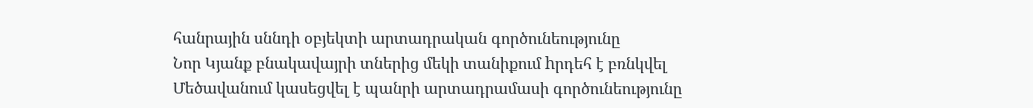հանրային սննդի օբյեկտի արտադրական գործունեությունը
Նոր Կյանք բնակավայրի տներից մեկի տանիքում hրդեհ է բռնկվել
Մեծավանում կասեցվել է պանրի արտադրամասի գործունեությունը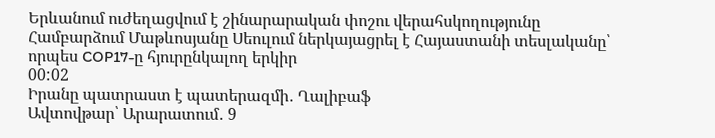Երևանում ուժեղացվում է շինարարական փոշու վերահսկողությունը
Համբարձում Մաթևոսյանը Սեուլում ներկայացրել է Հայաստանի տեսլականը՝ որպես COP17-ը հյուրընկալող երկիր
00:02
Իրանը պատրաստ է պատերազմի․ Ղալիբաֆ
Ավտովթար՝ Արարատում․ 9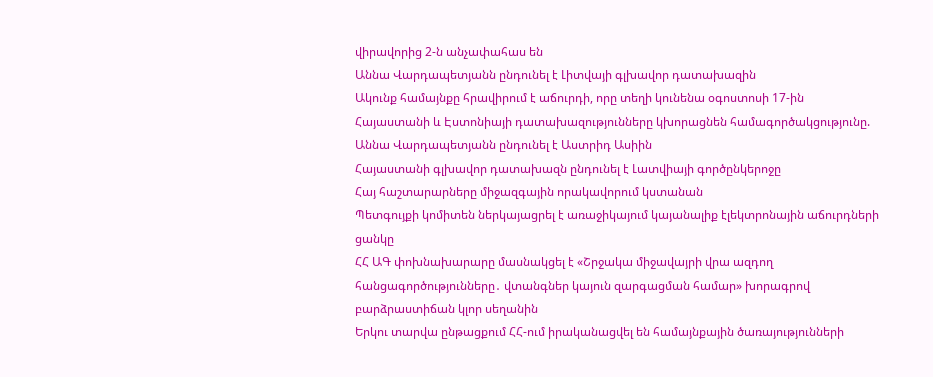վիրավորից 2-ն անչափահաս են
Աննա Վարդապետյանն ընդունել է Լիտվայի գլխավոր դատախազին
Ակունք համայնքը հրավիրում է աճուրդի, որը տեղի կունենա օգոստոսի 17-ին
Հայաստանի և Էստոնիայի դատախազությունները կխորացնեն համագործակցությունը. Աննա Վարդապետյանն ընդունել է Աստրիդ Ասիին
Հայաստանի գլխավոր դատախազն ընդունել է Լատվիայի գործընկերոջը
Հայ հաշտարարները միջազգային որակավորում կստանան
Պետգույքի կոմիտեն ներկայացրել է առաջիկայում կայանալիք էլեկտրոնային աճուրդների ցանկը
ՀՀ ԱԳ փոխնախարարը մասնակցել է «Շրջակա միջավայրի վրա ազդող հանցագործությունները․ վտանգներ կայուն զարգացման համար» խորագրով բարձրաստիճան կլոր սեղանին
Երկու տարվա ընթացքում ՀՀ-ում իրականացվել են համայնքային ծառայությունների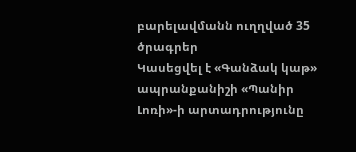բարելավմանն ուղղված 35 ծրագրեր
Կասեցվել է «Գանձակ կաթ» ապրանքանիշի «Պանիր Լոռի»-ի արտադրությունը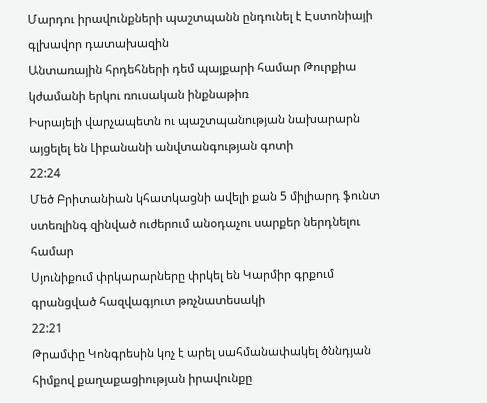Մարդու իրավունքների պաշտպանն ընդունել է Էստոնիայի գլխավոր դատախազին
Անտառային հրդեհների դեմ պայքարի համար Թուրքիա կժամանի երկու ռուսական ինքնաթիռ
Իսրայելի վարչապետն ու պաշտպանության նախարարն այցելել են Լիբանանի անվտանգության գոտի
22:24
Մեծ Բրիտանիան կհատկացնի ավելի քան 5 միլիարդ ֆունտ ստեռլինգ զինված ուժերում անօդաչու սարքեր ներդնելու համար
Սյունիքում փրկարարները փրկել են Կարմիր գրքում գրանցված հազվագյուտ թռչնատեսակի
22:21
Թրամփը Կոնգրեսին կոչ է արել սահմանափակել ծննդյան հիմքով քաղաքացիության իրավունքը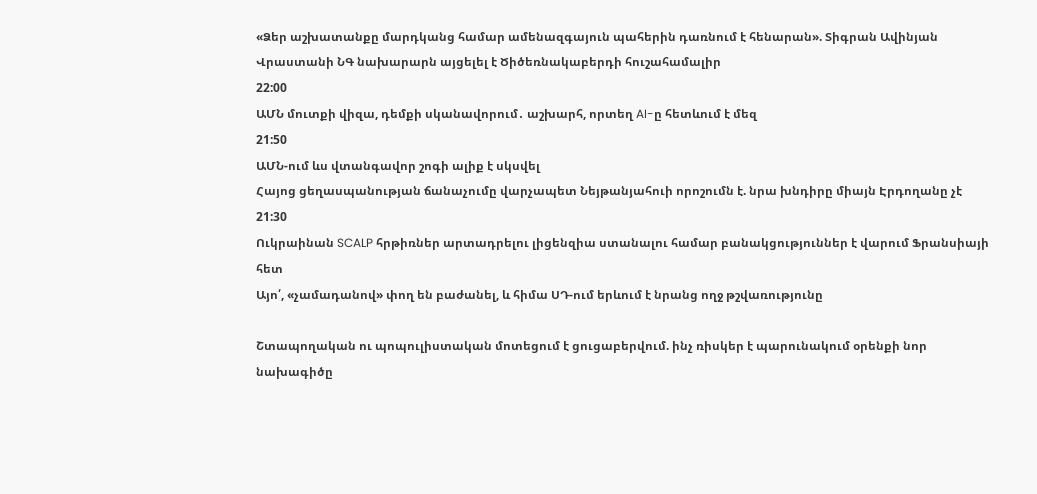«Ձեր աշխատանքը մարդկանց համար ամենազգայուն պահերին դառնում է հենարան». Տիգրան Ավինյան
Վրաստանի ՆԳ նախարարն այցելել է Ծիծեռնակաբերդի հուշահամալիր
22:00
ԱՄՆ մուտքի վիզա, դեմքի սկանավորում․ աշխարհ, որտեղ AI-ը հետևում է մեզ
21:50
ԱՄՆ-ում ևս վտանգավոր շոգի ալիք է սկսվել
Հայոց ցեղասպանության ճանաչումը վարչապետ Նեյթանյահուի որոշումն է. նրա խնդիրը միայն Էրդողանը չէ
21:30
Ուկրաինան SCALP հրթիռներ արտադրելու լիցենզիա ստանալու համար բանակցություններ է վարում Ֆրանսիայի հետ
Այո՛, «չամադանով» փող են բաժանել, և հիմա ՍԴ-ում երևում է նրանց ողջ թշվառությունը

Շտապողական ու պոպուլիստական մոտեցում է ցուցաբերվում. ինչ ռիսկեր է պարունակում օրենքի նոր նախագիծը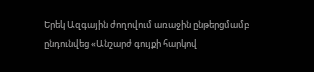Երեկ Ազգային ժողովում առաջին ընթերցմամբ ընդունվեց «Անշարժ գույքի հարկով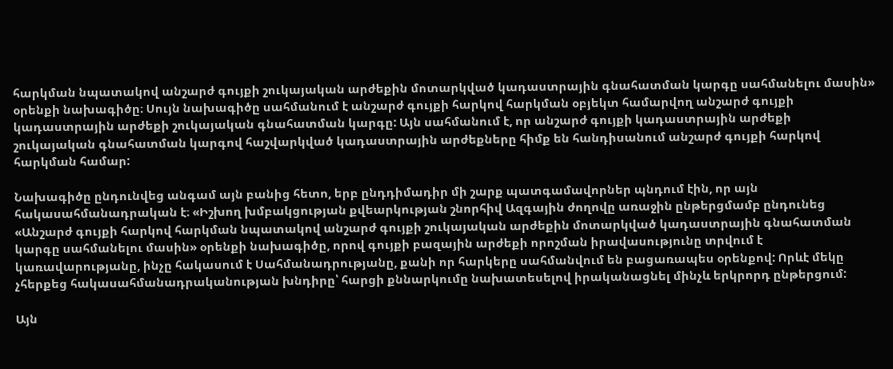հարկման նպատակով անշարժ գույքի շուկայական արժեքին մոտարկված կադաստրային գնահատման կարգը սահմանելու մասին» օրենքի նախագիծը։ Սույն նախագիծը սահմանում է անշարժ գույքի հարկով հարկման օբյեկտ համարվող անշարժ գույքի կադաստրային արժեքի շուկայական գնահատման կարգը: Այն սահմանում է, որ անշարժ գույքի կադաստրային արժեքի շուկայական գնահատման կարգով հաշվարկված կադաստրային արժեքները հիմք են հանդիսանում անշարժ գույքի հարկով հարկման համար:

Նախագիծը ընդունվեց անգամ այն բանից հետո, երբ ընդդիմադիր մի շարք պատգամավորներ պնդում էին, որ այն հակասահմանադրական է։ «Իշխող խմբակցության քվեարկության շնորհիվ Ազգային ժողովը առաջին ընթերցմամբ ընդունեց «Անշարժ գույքի հարկով հարկման նպատակով անշարժ գույքի շուկայական արժեքին մոտարկված կադաստրային գնահատման կարգը սահմանելու մասին» օրենքի նախագիծը, որով գույքի բազային արժեքի որոշման իրավասությունը տրվում է կառավարությանը, ինչը հակասում է Սահմանադրությանը, քանի որ հարկերը սահմանվում են բացառապես օրենքով: Որևէ մեկը չհերքեց հակասահմանադրականության խնդիրը՝ հարցի քննարկումը նախատեսելով իրականացնել մինչև երկրորդ ընթերցում:

Այն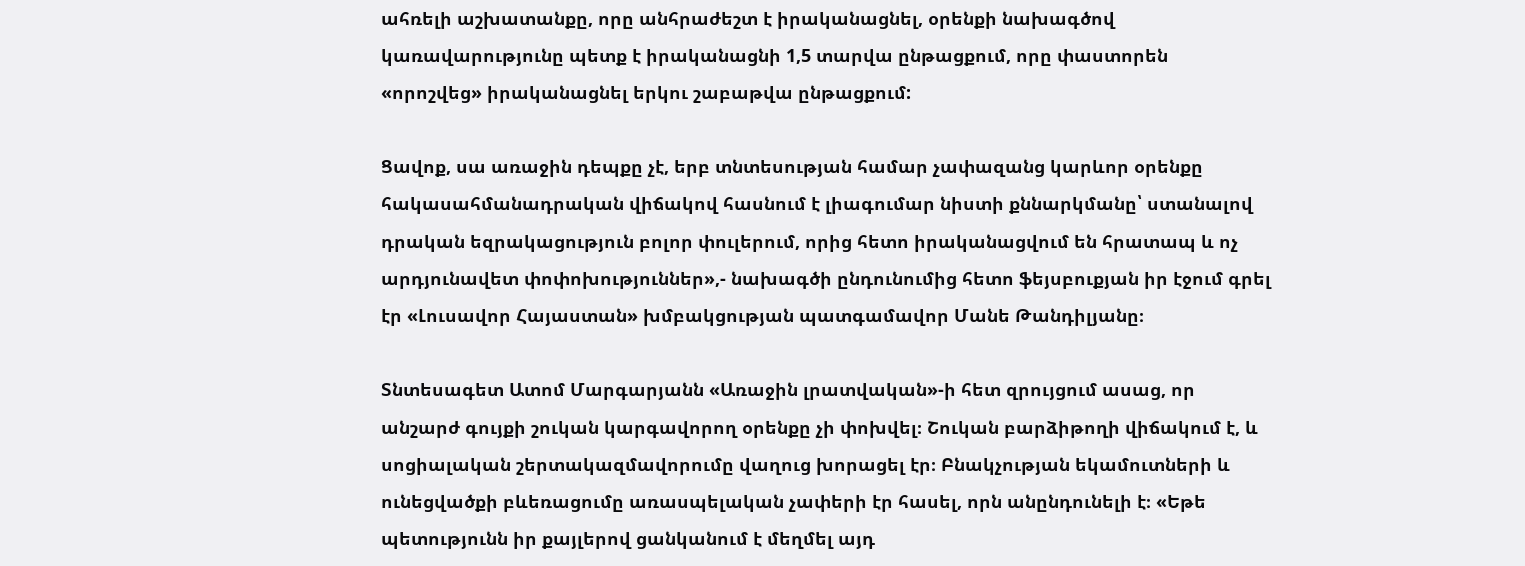ահռելի աշխատանքը, որը անհրաժեշտ է իրականացնել, օրենքի նախագծով կառավարությունը պետք է իրականացնի 1,5 տարվա ընթացքում, որը փաստորեն «որոշվեց» իրականացնել երկու շաբաթվա ընթացքում:

Ցավոք, սա առաջին դեպքը չէ, երբ տնտեսության համար չափազանց կարևոր օրենքը հակասահմանադրական վիճակով հասնում է լիագումար նիստի քննարկմանը՝ ստանալով դրական եզրակացություն բոլոր փուլերում, որից հետո իրականացվում են հրատապ և ոչ արդյունավետ փոփոխություններ»,- նախագծի ընդունումից հետո ֆեյսբուքյան իր էջում գրել էր «Լուսավոր Հայաստան» խմբակցության պատգամավոր Մանե Թանդիլյանը։

Տնտեսագետ Ատոմ Մարգարյանն «Առաջին լրատվական»-ի հետ զրույցում ասաց, որ անշարժ գույքի շուկան կարգավորող օրենքը չի փոխվել։ Շուկան բարձիթողի վիճակում է, և սոցիալական շերտակազմավորումը վաղուց խորացել էր։ Բնակչության եկամուտների և ունեցվածքի բևեռացումը առասպելական չափերի էր հասել, որն անընդունելի է։ «Եթե պետությունն իր քայլերով ցանկանում է մեղմել այդ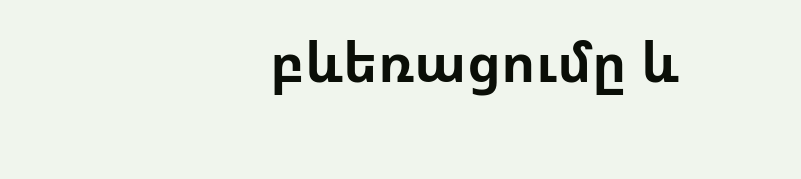բևեռացումը և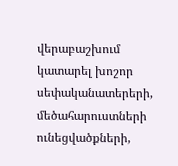վերաբաշխում կատարել խոշոր սեփականատերերի, մեծահարուստների ունեցվածքների,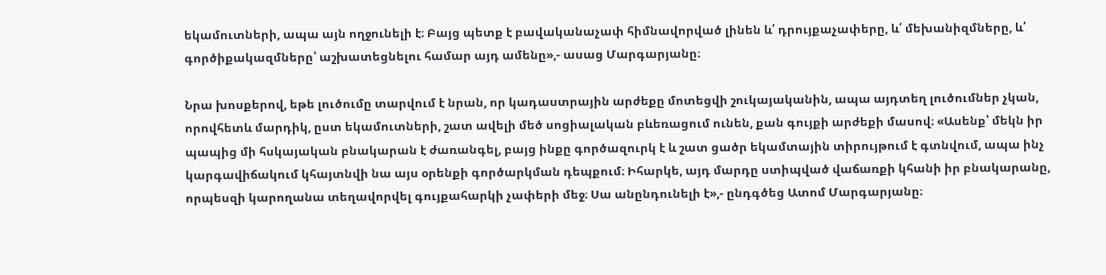եկամուտների, ապա այն ողջունելի է։ Բայց պետք է բավականաչափ հիմնավորված լինեն և՛ դրույքաչափերը, և՛ մեխանիզմները, և՛ գործիքակազմները՝ աշխատեցնելու համար այդ ամենը»,- ասաց Մարգարյանը։

Նրա խոսքերով, եթե լուծումը տարվում է նրան, որ կադաստրային արժեքը մոտեցվի շուկայականին, ապա այդտեղ լուծումներ չկան, որովհետև մարդիկ, ըստ եկամուտների, շատ ավելի մեծ սոցիալական բևեռացում ունեն, քան գույքի արժեքի մասով։ «Ասենք՝ մեկն իր պապից մի հսկայական բնակարան է ժառանգել, բայց ինքը գործազուրկ է և շատ ցածր եկամտային տիրույթում է գտնվում, ապա ինչ կարգավիճակում կհայտնվի նա այս օրենքի գործարկման դեպքում։ Իհարկե, այդ մարդը ստիպված վաճառքի կհանի իր բնակարանը, որպեսզի կարողանա տեղավորվել գույքահարկի չափերի մեջ։ Սա անընդունելի է»,- ընդգծեց Ատոմ Մարգարյանը։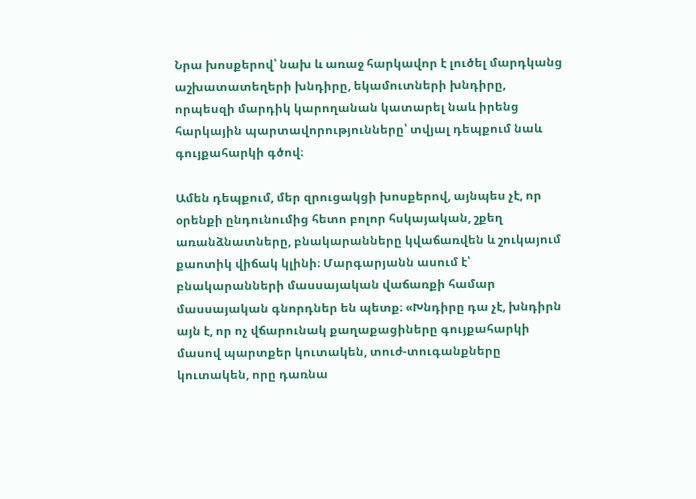Նրա խոսքերով՝ նախ և առաջ հարկավոր է լուծել մարդկանց աշխատատեղերի խնդիրը, եկամուտների խնդիրը, որպեսզի մարդիկ կարողանան կատարել նաև իրենց հարկային պարտավորությունները՝ տվյալ դեպքում նաև գույքահարկի գծով։

Ամեն դեպքում, մեր զրուցակցի խոսքերով, այնպես չէ, որ օրենքի ընդունումից հետո բոլոր հսկայական, շքեղ առանձնատները, բնակարանները կվաճառվեն և շուկայում քաոտիկ վիճակ կլինի։ Մարգարյանն ասում է՝ բնակարանների մասսայական վաճառքի համար մասսայական գնորդներ են պետք։ «Խնդիրը դա չէ, խնդիրն այն է, որ ոչ վճարունակ քաղաքացիները գույքահարկի մասով պարտքեր կուտակեն, տուժ-տուգանքները կուտակեն, որը դառնա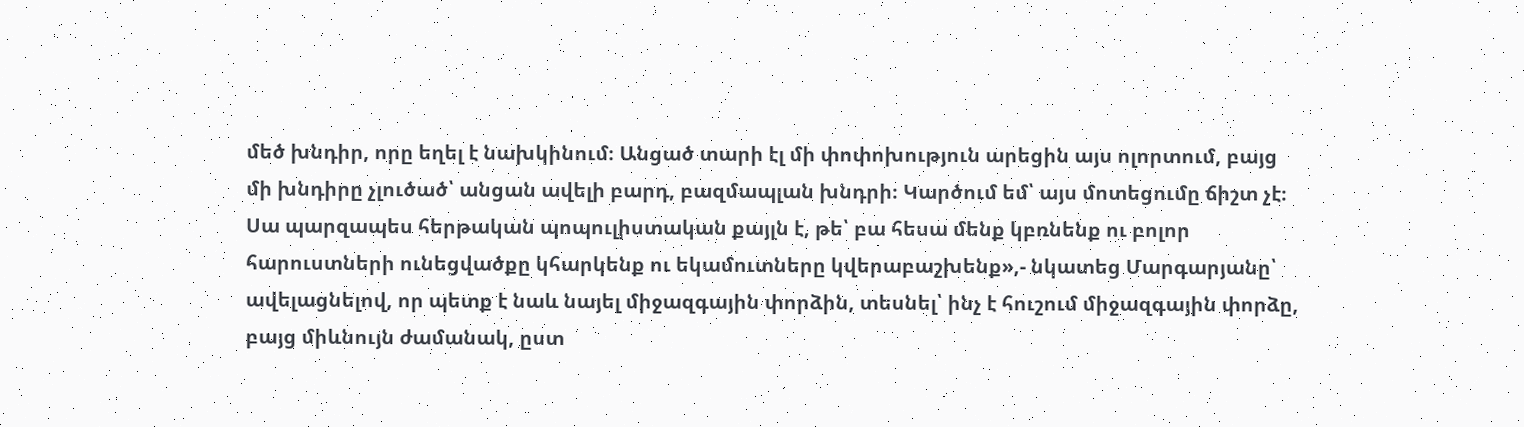մեծ խնդիր, որը եղել է նախկինում։ Անցած տարի էլ մի փոփոխություն արեցին այս ոլորտում, բայց մի խնդիրը չլուծած՝ անցան ավելի բարդ, բազմապլան խնդրի։ Կարծում եմ՝ այս մոտեցումը ճիշտ չէ։ Սա պարզապես հերթական պոպուլիստական քայլն է, թե՝ բա հեսա մենք կբռնենք ու բոլոր հարուստների ունեցվածքը կհարկենք ու եկամուտները կվերաբաշխենք»,- նկատեց Մարգարյանը՝ ավելացնելով, որ պետք է նաև նայել միջազգային փորձին, տեսնել՝ ինչ է հուշում միջազգային փորձը, բայց միևնույն ժամանակ, ըստ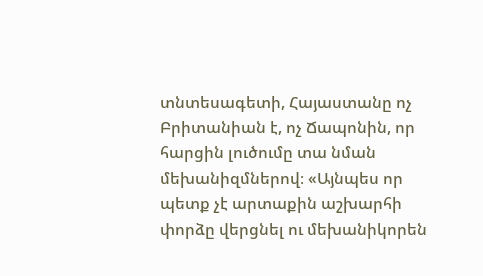տնտեսագետի, Հայաստանը ոչ Բրիտանիան է, ոչ Ճապոնին, որ հարցին լուծումը տա նման մեխանիզմներով։ «Այնպես որ պետք չէ արտաքին աշխարհի փորձը վերցնել ու մեխանիկորեն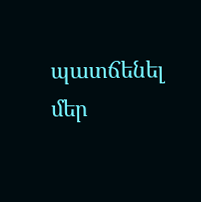պատճենել մեր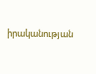իրականության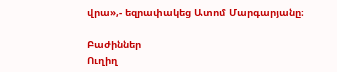վրա»,- եզրափակեց Ատոմ Մարգարյանը։

Բաժիններ
Ուղիղ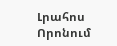Լրահոս
Որոնում